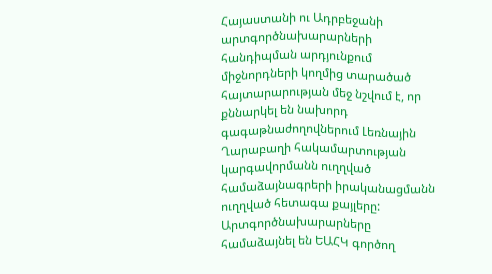Հայաստանի ու Ադրբեջանի արտգործնախարարների հանդիպման արդյունքում միջնորդների կողմից տարածած հայտարարության մեջ նշվում է, որ քննարկել են նախորդ գագաթնաժողովներում Լեռնային Ղարաբաղի հակամարտության կարգավորմանն ուղղված համաձայնագրերի իրականացմանն ուղղված հետագա քայլերը:
Արտգործնախարարները համաձայնել են ԵԱՀԿ գործող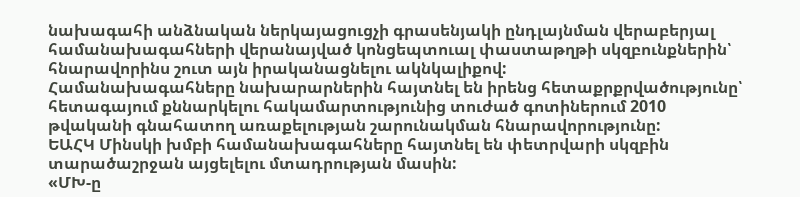նախագահի անձնական ներկայացուցչի գրասենյակի ընդլայնման վերաբերյալ համանախագահների վերանայված կոնցեպտուալ փաստաթղթի սկզբունքներին՝ հնարավորինս շուտ այն իրականացնելու ակնկալիքով:
Համանախագահները նախարարներին հայտնել են իրենց հետաքրքրվածությունը՝ հետագայում քննարկելու հակամարտությունից տուժած գոտիներում 2010 թվականի գնահատող առաքելության շարունակման հնարավորությունը:
ԵԱՀԿ Մինսկի խմբի համանախագահները հայտնել են փետրվարի սկզբին տարածաշրջան այցելելու մտադրության մասին:
«ՄԽ-ը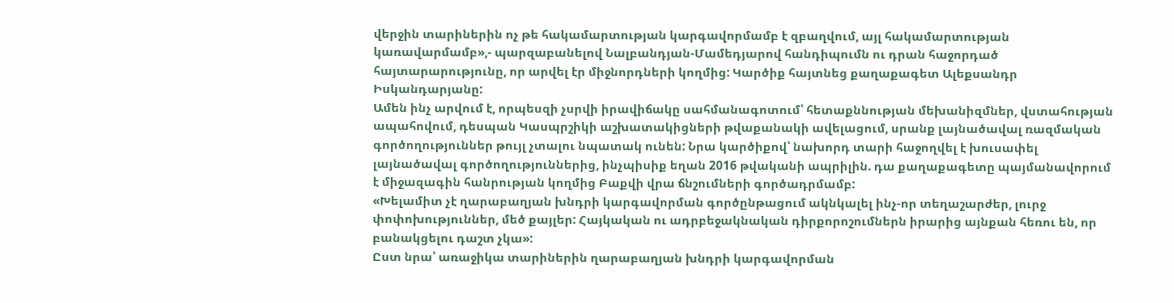վերջին տարիներին ոչ թե հակամարտության կարգավորմամբ է զբաղվում, այլ հակամարտության կառավարմամբ»,- պարզաբանելով Նալբանդյան-Մամեդյարով հանդիպումն ու դրան հաջորդած հայտարարությունը, որ արվել էր միջնորդների կողմից: Կարծիք հայտնեց քաղաքագետ Ալեքսանդր Իսկանդարյանը:
Ամեն ինչ արվում է, որպեսզի չսրվի իրավիճակը սահմանագոտում՝ հետաքննության մեխանիզմներ, վստահության ապահովում, դեսպան Կասպրշիկի աշխատակիցների թվաքանակի ավելացում, սրանք լայնածավալ ռազմական գործողություններ թույլ չտալու նպատակ ունեն: Նրա կարծիքով՝ նախորդ տարի հաջողվել է խուսափել լայնածավալ գործողություններից, ինչպիսիք եղան 2016 թվականի ապրիլին. դա քաղաքագետը պայմանավորում է միջազագին հանրության կողմից Բաքվի վրա ճնշումների գործադրմամբ:
«Խելամիտ չէ ղարաբաղյան խնդրի կարգավորման գործընթացում ակնկալել ինչ-որ տեղաշարժեր, լուրջ փոփոխություններ, մեծ քայլեր: Հայկական ու ադրբեջակնական դիրքորոշումներն իրարից այնքան հեռու են, որ բանակցելու դաշտ չկա»:
Ըստ նրա՝ առաջիկա տարիներին ղարաբաղյան խնդրի կարգավորման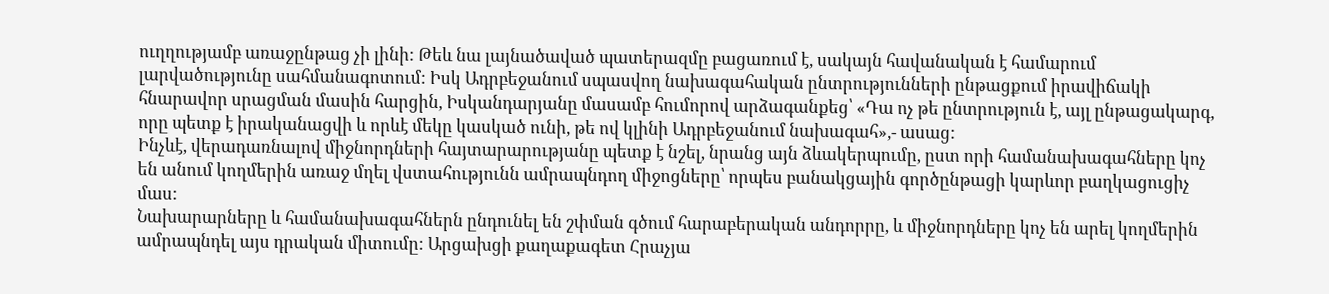ուղղությամբ առաջընթաց չի լինի: Թեև նա լայնածաված պատերազմը բացառում է, սակայն հավանական է համարում լարվածությունը սահմանագոտում: Իսկ Ադրբեջանում սպասվող նախագահական ընտրությունների ընթացքում իրավիճակի հնարավոր սրացման մասին հարցին, Իսկանդարյանը մասամբ հումորով արձագանքեց՝ «Դա ոչ թե ընտրություն է, այլ ընթացակարգ, որը պետք է իրականացվի և որևէ մեկը կասկած ունի, թե ով կլինի Ադրբեջանում նախագահ»,- ասաց:
Ինչևէ, վերադառնալով միջնորդների հայտարարությանը պետք է նշել, նրանց այն ձևակերպումը, ըստ որի համանախագահները կոչ են անում կողմերին առաջ մղել վստահությունն ամրապնդող միջոցները՝ որպես բանակցային գործընթացի կարևոր բաղկացուցիչ մաս:
Նախարարները և համանախագահներն ընդունել են շփման գծում հարաբերական անդորրը, և միջնորդները կոչ են արել կողմերին ամրապնդել այս դրական միտումը: Արցախցի քաղաքագետ Հրաչյա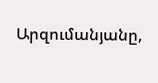Արզումանյանը,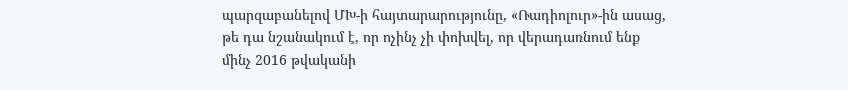պարզաբանելով ՄԽ-ի հայտարարությունը, «Ռադիոլուր»-ին ասաց, թե դա նշանակում է, որ ոչինչ չի փոխվել, որ վերադառնում ենք մինչ 2016 թվականի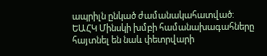ապրիլն ընկած ժամանակահատված:
ԵԱՀԿ Մինսկի խմբի համանախագահները հայտնել են նաև փետրվարի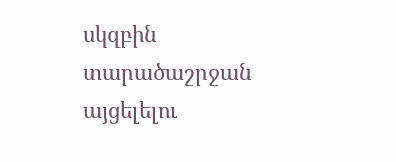սկզբին տարածաշրջան այցելելու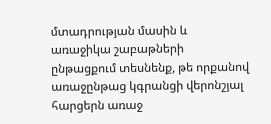մտադրության մասին և առաջիկա շաբաթների ընթացքում տեսնենք, թե որքանով առաջընթաց կգրանցի վերոնշյալ հարցերն առաջ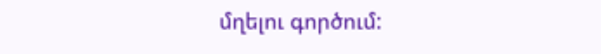մղելու գործում: